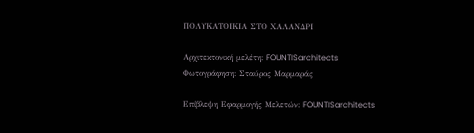ΠΟΛΥΚΑΤΟΙΚΙΑ ΣΤΟ ΧΑΛΑΝΔΡΙ

Αρχιτεκτονική μελέτη: FOUNTISarchitects
Φωτογράφηση: Σταύρος Μαρμαράς

Επίβλεψη Εφαρμογής Μελετών: FOUNTISarchitects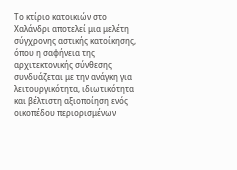Το κτίριο κατοικιών στο Χαλάνδρι αποτελεί μια μελέτη σύγχρονης αστικής κατοίκησης, όπου η σαφήνεια της αρχιτεκτονικής σύνθεσης συνδυάζεται με την ανάγκη για λειτουργικότητα, ιδιωτικότητα και βέλτιστη αξιοποίηση ενός οικοπέδου περιορισμένων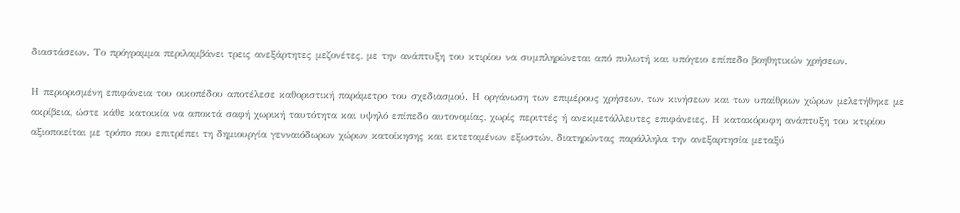διαστάσεων. Το πρόγραμμα περιλαμβάνει τρεις ανεξάρτητες μεζονέτες, με την ανάπτυξη του κτιρίου να συμπληρώνεται από πυλωτή και υπόγειο επίπεδο βοηθητικών χρήσεων.

Η περιορισμένη επιφάνεια του οικοπέδου αποτέλεσε καθοριστική παράμετρο του σχεδιασμού. Η οργάνωση των επιμέρους χρήσεων, των κινήσεων και των υπαίθριων χώρων μελετήθηκε με ακρίβεια, ώστε κάθε κατοικία να αποκτά σαφή χωρική ταυτότητα και υψηλό επίπεδο αυτονομίας, χωρίς περιττές ή ανεκμετάλλευτες επιφάνειες. Η κατακόρυφη ανάπτυξη του κτιρίου αξιοποιείται με τρόπο που επιτρέπει τη δημιουργία γενναιόδωρων χώρων κατοίκησης και εκτεταμένων εξωστών, διατηρώντας παράλληλα την ανεξαρτησία μεταξύ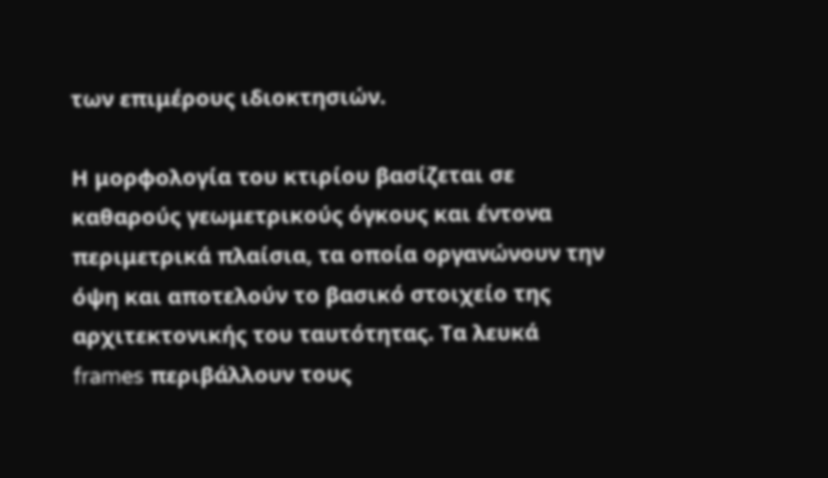των επιμέρους ιδιοκτησιών.

Η μορφολογία του κτιρίου βασίζεται σε καθαρούς γεωμετρικούς όγκους και έντονα περιμετρικά πλαίσια, τα οποία οργανώνουν την όψη και αποτελούν το βασικό στοιχείο της αρχιτεκτονικής του ταυτότητας. Τα λευκά frames περιβάλλουν τους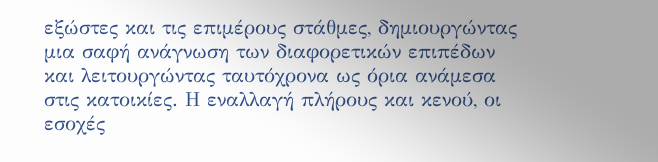εξώστες και τις επιμέρους στάθμες, δημιουργώντας μια σαφή ανάγνωση των διαφορετικών επιπέδων και λειτουργώντας ταυτόχρονα ως όρια ανάμεσα στις κατοικίες. Η εναλλαγή πλήρους και κενού, οι εσοχές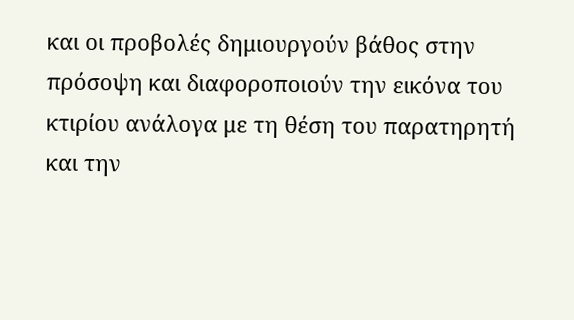και οι προβολές δημιουργούν βάθος στην πρόσοψη και διαφοροποιούν την εικόνα του κτιρίου ανάλογα με τη θέση του παρατηρητή και την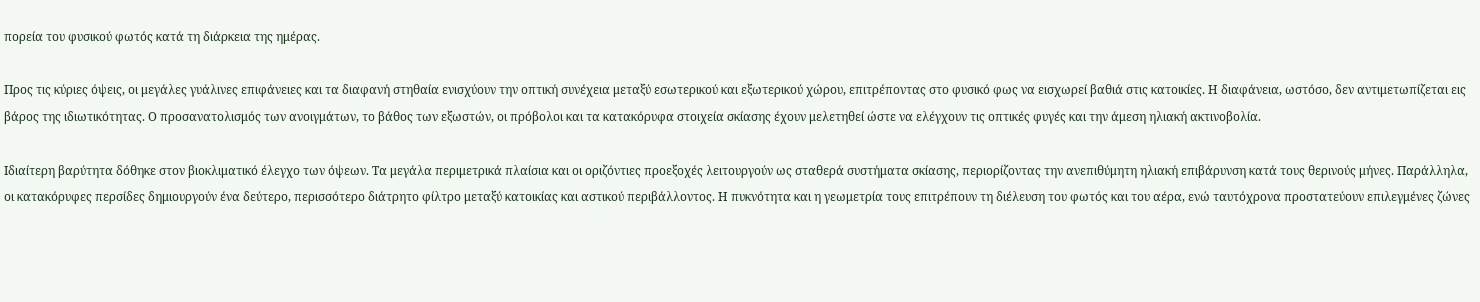πορεία του φυσικού φωτός κατά τη διάρκεια της ημέρας.

Προς τις κύριες όψεις, οι μεγάλες γυάλινες επιφάνειες και τα διαφανή στηθαία ενισχύουν την οπτική συνέχεια μεταξύ εσωτερικού και εξωτερικού χώρου, επιτρέποντας στο φυσικό φως να εισχωρεί βαθιά στις κατοικίες. Η διαφάνεια, ωστόσο, δεν αντιμετωπίζεται εις βάρος της ιδιωτικότητας. Ο προσανατολισμός των ανοιγμάτων, το βάθος των εξωστών, οι πρόβολοι και τα κατακόρυφα στοιχεία σκίασης έχουν μελετηθεί ώστε να ελέγχουν τις οπτικές φυγές και την άμεση ηλιακή ακτινοβολία.

Ιδιαίτερη βαρύτητα δόθηκε στον βιοκλιματικό έλεγχο των όψεων. Τα μεγάλα περιμετρικά πλαίσια και οι οριζόντιες προεξοχές λειτουργούν ως σταθερά συστήματα σκίασης, περιορίζοντας την ανεπιθύμητη ηλιακή επιβάρυνση κατά τους θερινούς μήνες. Παράλληλα, οι κατακόρυφες περσίδες δημιουργούν ένα δεύτερο, περισσότερο διάτρητο φίλτρο μεταξύ κατοικίας και αστικού περιβάλλοντος. Η πυκνότητα και η γεωμετρία τους επιτρέπουν τη διέλευση του φωτός και του αέρα, ενώ ταυτόχρονα προστατεύουν επιλεγμένες ζώνες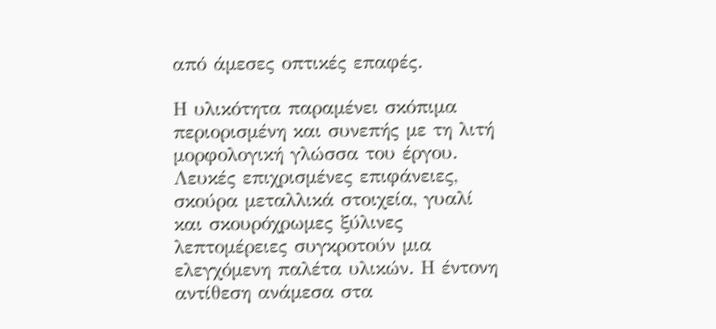από άμεσες οπτικές επαφές.

Η υλικότητα παραμένει σκόπιμα περιορισμένη και συνεπής με τη λιτή μορφολογική γλώσσα του έργου. Λευκές επιχρισμένες επιφάνειες, σκούρα μεταλλικά στοιχεία, γυαλί και σκουρόχρωμες ξύλινες λεπτομέρειες συγκροτούν μια ελεγχόμενη παλέτα υλικών. Η έντονη αντίθεση ανάμεσα στα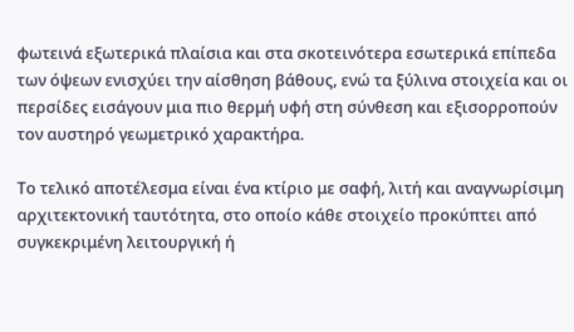φωτεινά εξωτερικά πλαίσια και στα σκοτεινότερα εσωτερικά επίπεδα των όψεων ενισχύει την αίσθηση βάθους, ενώ τα ξύλινα στοιχεία και οι περσίδες εισάγουν μια πιο θερμή υφή στη σύνθεση και εξισορροπούν τον αυστηρό γεωμετρικό χαρακτήρα.

Το τελικό αποτέλεσμα είναι ένα κτίριο με σαφή, λιτή και αναγνωρίσιμη αρχιτεκτονική ταυτότητα, στο οποίο κάθε στοιχείο προκύπτει από συγκεκριμένη λειτουργική ή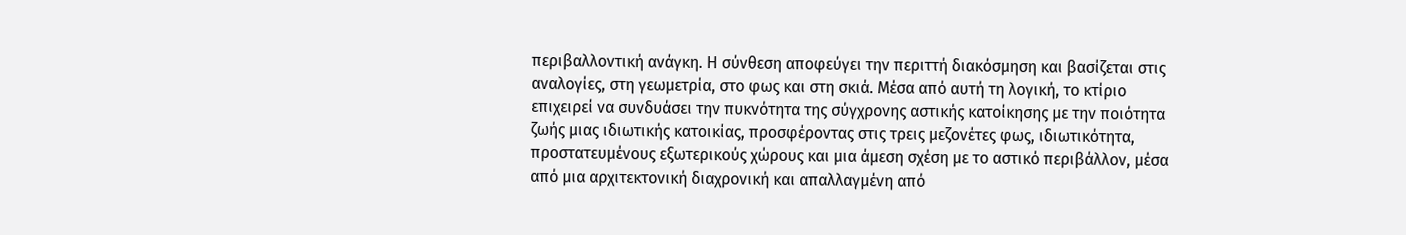περιβαλλοντική ανάγκη. Η σύνθεση αποφεύγει την περιττή διακόσμηση και βασίζεται στις αναλογίες, στη γεωμετρία, στο φως και στη σκιά. Μέσα από αυτή τη λογική, το κτίριο επιχειρεί να συνδυάσει την πυκνότητα της σύγχρονης αστικής κατοίκησης με την ποιότητα ζωής μιας ιδιωτικής κατοικίας, προσφέροντας στις τρεις μεζονέτες φως, ιδιωτικότητα, προστατευμένους εξωτερικούς χώρους και μια άμεση σχέση με το αστικό περιβάλλον, μέσα από μια αρχιτεκτονική διαχρονική και απαλλαγμένη από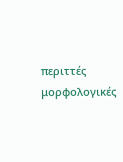περιττές μορφολογικές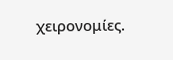χειρονομίες.